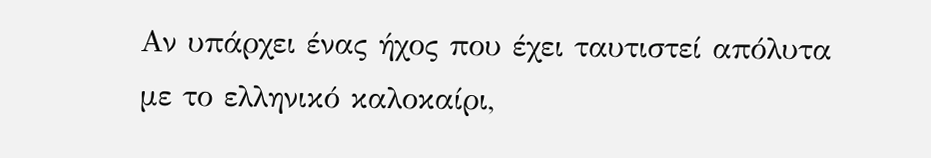Αν υπάρχει ένας ήχος που έχει ταυτιστεί απόλυτα με το ελληνικό καλοκαίρι,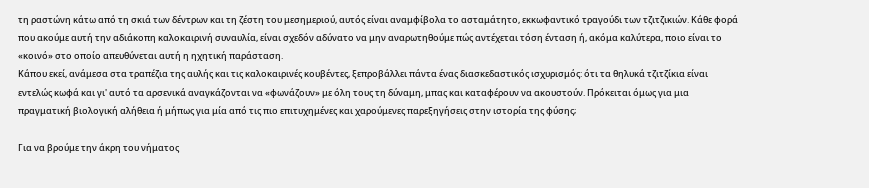τη ραστώνη κάτω από τη σκιά των δέντρων και τη ζέστη του μεσημεριού, αυτός είναι αναμφίβολα το ασταμάτητο, εκκωφαντικό τραγούδι των τζιτζικιών. Κάθε φορά που ακούμε αυτή την αδιάκοπη καλοκαιρινή συναυλία, είναι σχεδόν αδύνατο να μην αναρωτηθούμε πώς αντέχεται τόση ένταση ή, ακόμα καλύτερα, ποιο είναι το «κοινό» στο οποίο απευθύνεται αυτή η ηχητική παράσταση.
Κάπου εκεί, ανάμεσα στα τραπέζια της αυλής και τις καλοκαιρινές κουβέντες, ξεπροβάλλει πάντα ένας διασκεδαστικός ισχυρισμός: ότι τα θηλυκά τζιτζίκια είναι εντελώς κωφά και γι' αυτό τα αρσενικά αναγκάζονται να «φωνάζουν» με όλη τους τη δύναμη, μπας και καταφέρουν να ακουστούν. Πρόκειται όμως για μια πραγματική βιολογική αλήθεια ή μήπως για μία από τις πιο επιτυχημένες και χαρούμενες παρεξηγήσεις στην ιστορία της φύσης;

Για να βρούμε την άκρη του νήματος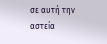σε αυτή την αστεία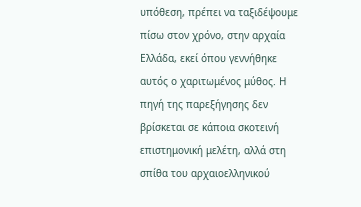υπόθεση, πρέπει να ταξιδέψουμε πίσω στον χρόνο, στην αρχαία Ελλάδα, εκεί όπου γεννήθηκε αυτός ο χαριτωμένος μύθος. Η πηγή της παρεξήγησης δεν βρίσκεται σε κάποια σκοτεινή επιστημονική μελέτη, αλλά στη σπίθα του αρχαιοελληνικού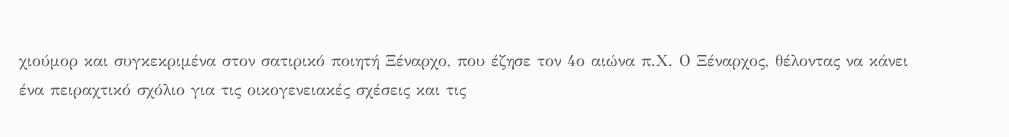χιούμορ και συγκεκριμένα στον σατιρικό ποιητή Ξέναρχο, που έζησε τον 4ο αιώνα π.Χ. Ο Ξέναρχος, θέλοντας να κάνει ένα πειραχτικό σχόλιο για τις οικογενειακές σχέσεις και τις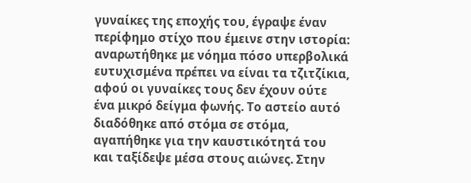γυναίκες της εποχής του, έγραψε έναν περίφημο στίχο που έμεινε στην ιστορία: αναρωτήθηκε με νόημα πόσο υπερβολικά ευτυχισμένα πρέπει να είναι τα τζιτζίκια, αφού οι γυναίκες τους δεν έχουν ούτε ένα μικρό δείγμα φωνής. Το αστείο αυτό διαδόθηκε από στόμα σε στόμα, αγαπήθηκε για την καυστικότητά του και ταξίδεψε μέσα στους αιώνες. Στην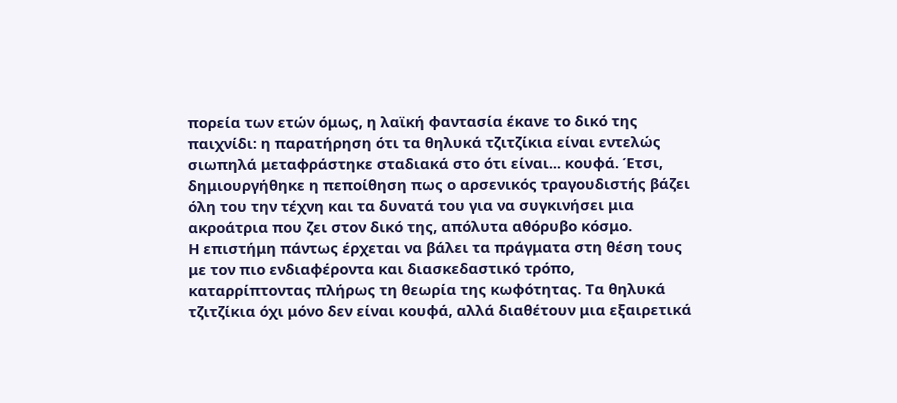πορεία των ετών όμως, η λαϊκή φαντασία έκανε το δικό της παιχνίδι: η παρατήρηση ότι τα θηλυκά τζιτζίκια είναι εντελώς σιωπηλά μεταφράστηκε σταδιακά στο ότι είναι... κουφά. Έτσι, δημιουργήθηκε η πεποίθηση πως ο αρσενικός τραγουδιστής βάζει όλη του την τέχνη και τα δυνατά του για να συγκινήσει μια ακροάτρια που ζει στον δικό της, απόλυτα αθόρυβο κόσμο.
Η επιστήμη πάντως έρχεται να βάλει τα πράγματα στη θέση τους με τον πιο ενδιαφέροντα και διασκεδαστικό τρόπο, καταρρίπτοντας πλήρως τη θεωρία της κωφότητας. Τα θηλυκά τζιτζίκια όχι μόνο δεν είναι κουφά, αλλά διαθέτουν μια εξαιρετικά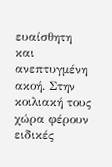ευαίσθητη και ανεπτυγμένη ακοή. Στην κοιλιακή τους χώρα φέρουν ειδικές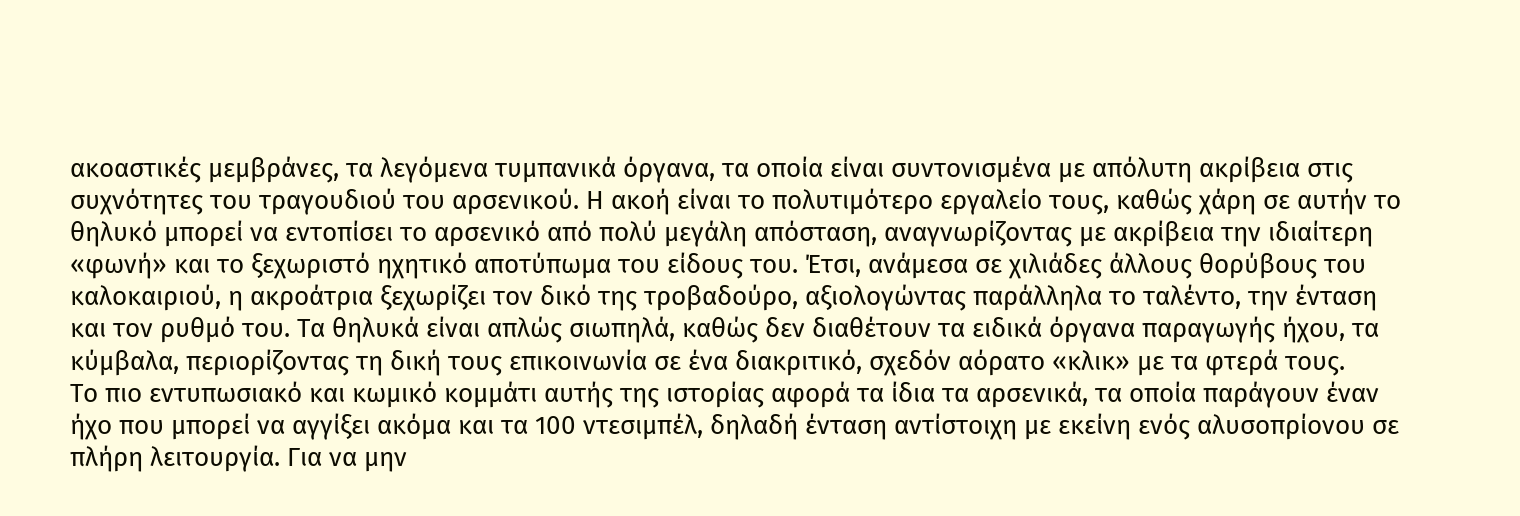ακοαστικές μεμβράνες, τα λεγόμενα τυμπανικά όργανα, τα οποία είναι συντονισμένα με απόλυτη ακρίβεια στις συχνότητες του τραγουδιού του αρσενικού. Η ακοή είναι το πολυτιμότερο εργαλείο τους, καθώς χάρη σε αυτήν το θηλυκό μπορεί να εντοπίσει το αρσενικό από πολύ μεγάλη απόσταση, αναγνωρίζοντας με ακρίβεια την ιδιαίτερη «φωνή» και το ξεχωριστό ηχητικό αποτύπωμα του είδους του. Έτσι, ανάμεσα σε χιλιάδες άλλους θορύβους του καλοκαιριού, η ακροάτρια ξεχωρίζει τον δικό της τροβαδούρο, αξιολογώντας παράλληλα το ταλέντο, την ένταση και τον ρυθμό του. Τα θηλυκά είναι απλώς σιωπηλά, καθώς δεν διαθέτουν τα ειδικά όργανα παραγωγής ήχου, τα κύμβαλα, περιορίζοντας τη δική τους επικοινωνία σε ένα διακριτικό, σχεδόν αόρατο «κλικ» με τα φτερά τους.
Το πιο εντυπωσιακό και κωμικό κομμάτι αυτής της ιστορίας αφορά τα ίδια τα αρσενικά, τα οποία παράγουν έναν ήχο που μπορεί να αγγίξει ακόμα και τα 100 ντεσιμπέλ, δηλαδή ένταση αντίστοιχη με εκείνη ενός αλυσοπρίονου σε πλήρη λειτουργία. Για να μην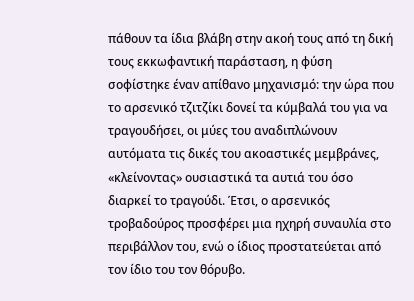πάθουν τα ίδια βλάβη στην ακοή τους από τη δική τους εκκωφαντική παράσταση, η φύση σοφίστηκε έναν απίθανο μηχανισμό: την ώρα που το αρσενικό τζιτζίκι δονεί τα κύμβαλά του για να τραγουδήσει, οι μύες του αναδιπλώνουν αυτόματα τις δικές του ακοαστικές μεμβράνες, «κλείνοντας» ουσιαστικά τα αυτιά του όσο διαρκεί το τραγούδι. Έτσι, ο αρσενικός τροβαδούρος προσφέρει μια ηχηρή συναυλία στο περιβάλλον του, ενώ ο ίδιος προστατεύεται από τον ίδιο του τον θόρυβο.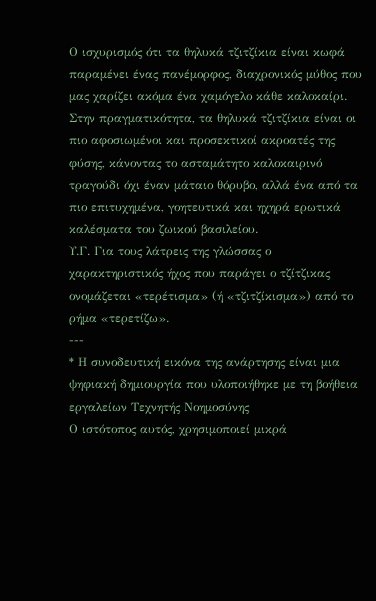Ο ισχυρισμός ότι τα θηλυκά τζιτζίκια είναι κωφά παραμένει ένας πανέμορφος, διαχρονικός μύθος που μας χαρίζει ακόμα ένα χαμόγελο κάθε καλοκαίρι. Στην πραγματικότητα, τα θηλυκά τζιτζίκια είναι οι πιο αφοσιωμένοι και προσεκτικοί ακροατές της φύσης, κάνοντας το ασταμάτητο καλοκαιρινό τραγούδι όχι έναν μάταιο θόρυβο, αλλά ένα από τα πιο επιτυχημένα, γοητευτικά και ηχηρά ερωτικά καλέσματα του ζωικού βασιλείου.
Υ.Γ. Για τους λάτρεις της γλώσσας ο χαρακτηριστικός ήχος που παράγει ο τζίτζικας ονομάζεται «τερέτισμα» (ή «τζιτζίκισμα») από το ρήμα «τερετίζω».
---
* Η συνοδευτική εικόνα της ανάρτησης είναι μια ψηφιακή δημιουργία που υλοποιήθηκε με τη βοήθεια εργαλείων Τεχνητής Νοημοσύνης
Ο ιστότοπος αυτός, χρησιμοποιεί μικρά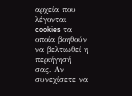αρχεία που λέγονται cookies τα οποία βοηθούν να βελτιωθεί η περιήγησή σας. Αν συνεχίσετε να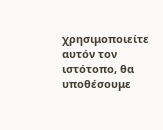χρησιμοποιείτε αυτόν τον ιστότοπο, θα υποθέσουμε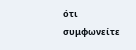ότι συμφωνείτε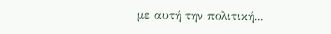με αυτή την πολιτική...